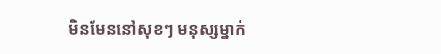មិនមែននៅសុខៗ មនុស្សម្នាក់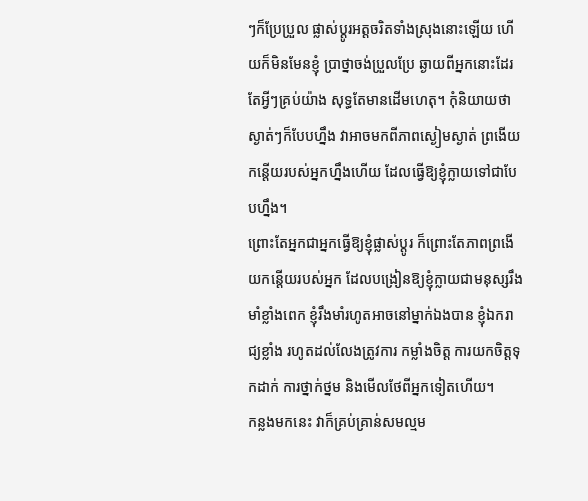ៗក៏ប្រែប្រួល ផ្លាស់ប្ដូរអត្តចរិតទាំងស្រុងនោះឡើយ ហើយក៏មិនមែនខ្ញុំ ប្រាថ្នាចង់ប្រួលប្រែ ឆ្ងាយពីអ្នកនោះដែរ តែអ្វីៗគ្រប់យ៉ាង សុទ្ធតែមានដើមហេតុ។ កុំនិយាយថា ស្ងាត់ៗក៏បែបហ្នឹង វាអាចមកពីភាពស្ងៀមស្ងាត់ ព្រងើយកន្តើយរបស់អ្នកហ្នឹងហើយ ដែលធ្វើឱ្យខ្ញុំក្លាយទៅជាបែបហ្នឹង។
ព្រោះតែអ្នកជាអ្នកធ្វើឱ្យខ្ញុំផ្លាស់ប្ដូរ ក៏ព្រោះតែភាពព្រងើយកន្តើយរបស់អ្នក ដែលបង្រៀនឱ្យខ្ញុំក្លាយជាមនុស្សរឹងមាំខ្លាំងពេក ខ្ញុំរឹងមាំរហូតអាចនៅម្នាក់ឯងបាន ខ្ញុំឯករាជ្យខ្លាំង រហូតដល់លែងត្រូវការ កម្លាំងចិត្ត ការយកចិត្តទុកដាក់ ការថ្នាក់ថ្នម និងមើលថែពីអ្នកទៀតហើយ។
កន្លងមកនេះ វាក៏គ្រប់គ្រាន់សមល្មម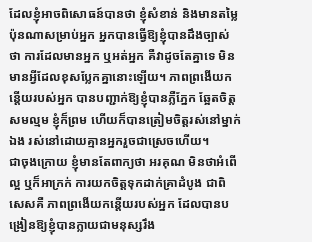ដែលខ្ញុំអាចពិសោធន៍បានថា ខ្ញុំសំខាន់ និងមានតម្លៃប៉ុនណាសម្រាប់អ្នក អ្នកបានធ្វើឱ្យខ្ញុំបានដឹងច្បាស់ថា ការដែលមានអ្នក ឬអត់អ្នក គឺវាដូចតែគ្នាទេ មិនមានអ្វីដែលខុសប្លែកគ្នានោះឡើយ។ ភាពព្រងើយកន្តើយរបស់អ្នក បានបញ្ជាក់ឱ្យខ្ញុំបានភ្លឺភ្នែក ឆ្អែតចិត្តសមល្មម ខ្ញុំក៏ព្រម ហើយក៏បានត្រៀមចិត្តរស់នៅម្នាក់ឯង រស់នៅដោយគ្មានអ្នករួចជាស្រេចហើយ។
ជាចុងក្រោយ ខ្ញុំមានតែពាក្យថា អរគុណ មិនថាអំពើល្អ ឬក៏អាក្រក់ ការយកចិត្តទុកដាក់គ្រាដំបូង ជាពិសេសគឺ ភាពព្រងើយកន្តើយរបស់អ្នក ដែលបានបង្រៀនឱ្យខ្ញុំបានក្លាយជាមនុស្សរឹង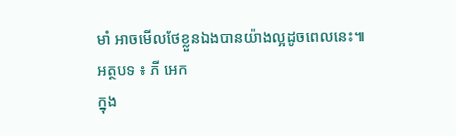មាំ អាចមើលថែខ្លួនឯងបានយ៉ាងល្អដូចពេលនេះ៕
អត្ថបទ ៖ ភី អេក
ក្នុង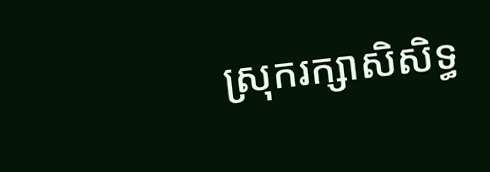ស្រុករក្សាសិសិទ្ធ